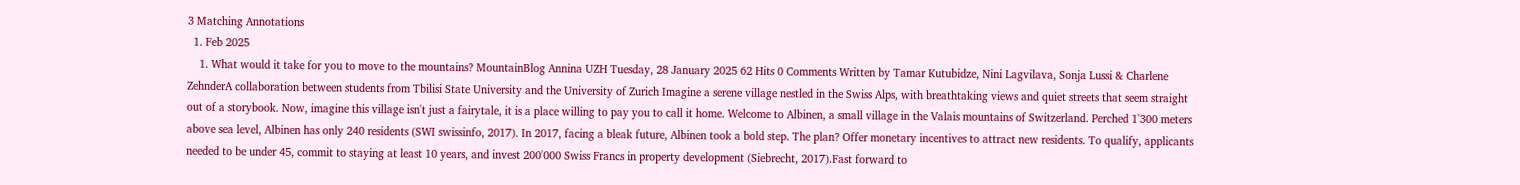3 Matching Annotations
  1. Feb 2025
    1. What would it take for you to move to the mountains? MountainBlog Annina UZH Tuesday, 28 January 2025 62 Hits 0 Comments Written by Tamar Kutubidze, Nini Lagvilava, Sonja Lussi & Charlene ZehnderA collaboration between students from Tbilisi State University and the University of Zurich Imagine a serene village nestled in the Swiss Alps, with breathtaking views and quiet streets that seem straight out of a storybook. Now, imagine this village isn't just a fairytale, it is a place willing to pay you to call it home. Welcome to Albinen, a small village in the Valais mountains of Switzerland. Perched 1'300 meters above sea level, Albinen has only 240 residents (SWI swissinfo, 2017). In 2017, facing a bleak future, Albinen took a bold step. The plan? Offer monetary incentives to attract new residents. To qualify, applicants needed to be under 45, commit to staying at least 10 years, and invest 200'000 Swiss Francs in property development (Siebrecht, 2017).Fast forward to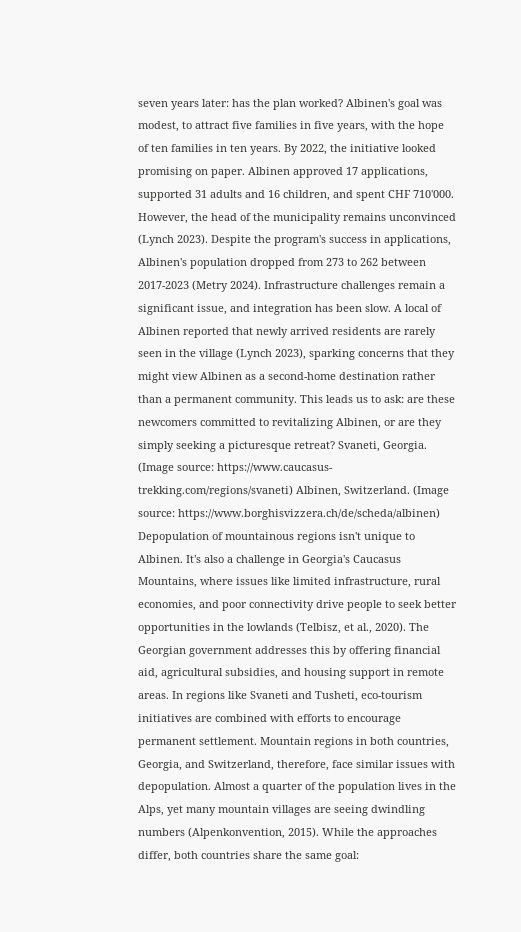seven years later: has the plan worked? Albinen's goal was modest, to attract five families in five years, with the hope of ten families in ten years. By 2022, the initiative looked promising on paper. Albinen approved 17 applications, supported 31 adults and 16 children, and spent CHF 710'000. However, the head of the municipality remains unconvinced (Lynch 2023). Despite the program's success in applications, Albinen's population dropped from 273 to 262 between 2017-2023 (Metry 2024). Infrastructure challenges remain a significant issue, and integration has been slow. A local of Albinen reported that newly arrived residents are rarely seen in the village (Lynch 2023), sparking concerns that they might view Albinen as a second-home destination rather than a permanent community. This leads us to ask: are these newcomers committed to revitalizing Albinen, or are they simply seeking a picturesque retreat? Svaneti, Georgia. (Image source: https://www.caucasus-trekking.com/regions/svaneti) Albinen, Switzerland. (Image source: https://www.borghisvizzera.ch/de/scheda/albinen) Depopulation of mountainous regions isn't unique to Albinen. It's also a challenge in Georgia's Caucasus Mountains, where issues like limited infrastructure, rural economies, and poor connectivity drive people to seek better opportunities in the lowlands (Telbisz, et al., 2020). The Georgian government addresses this by offering financial aid, agricultural subsidies, and housing support in remote areas. In regions like Svaneti and Tusheti, eco-tourism initiatives are combined with efforts to encourage permanent settlement. Mountain regions in both countries, Georgia, and Switzerland, therefore, face similar issues with depopulation. Almost a quarter of the population lives in the Alps, yet many mountain villages are seeing dwindling numbers (Alpenkonvention, 2015). While the approaches differ, both countries share the same goal: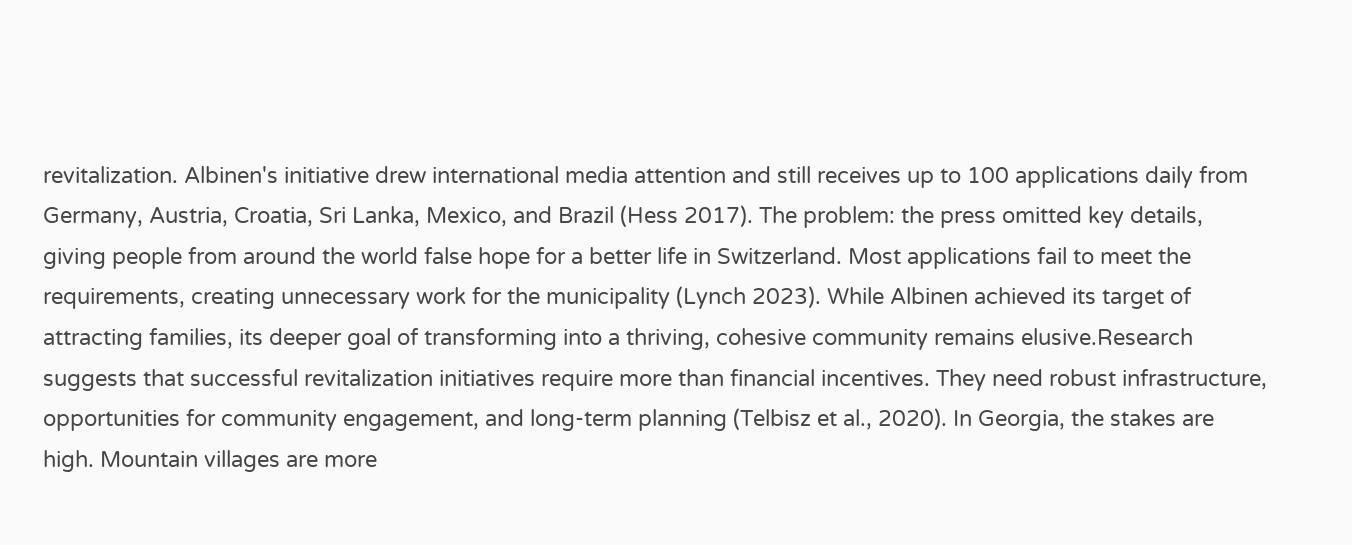revitalization. Albinen's initiative drew international media attention and still receives up to 100 applications daily from Germany, Austria, Croatia, Sri Lanka, Mexico, and Brazil (Hess 2017). The problem: the press omitted key details, giving people from around the world false hope for a better life in Switzerland. Most applications fail to meet the requirements, creating unnecessary work for the municipality (Lynch 2023). While Albinen achieved its target of attracting families, its deeper goal of transforming into a thriving, cohesive community remains elusive.Research suggests that successful revitalization initiatives require more than financial incentives. They need robust infrastructure, opportunities for community engagement, and long-term planning (Telbisz et al., 2020). In Georgia, the stakes are high. Mountain villages are more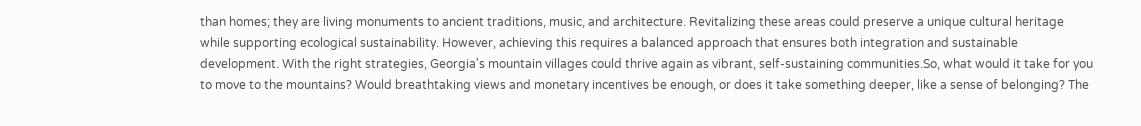than homes; they are living monuments to ancient traditions, music, and architecture. Revitalizing these areas could preserve a unique cultural heritage while supporting ecological sustainability. However, achieving this requires a balanced approach that ensures both integration and sustainable development. With the right strategies, Georgia's mountain villages could thrive again as vibrant, self-sustaining communities.So, what would it take for you to move to the mountains? Would breathtaking views and monetary incentives be enough, or does it take something deeper, like a sense of belonging? The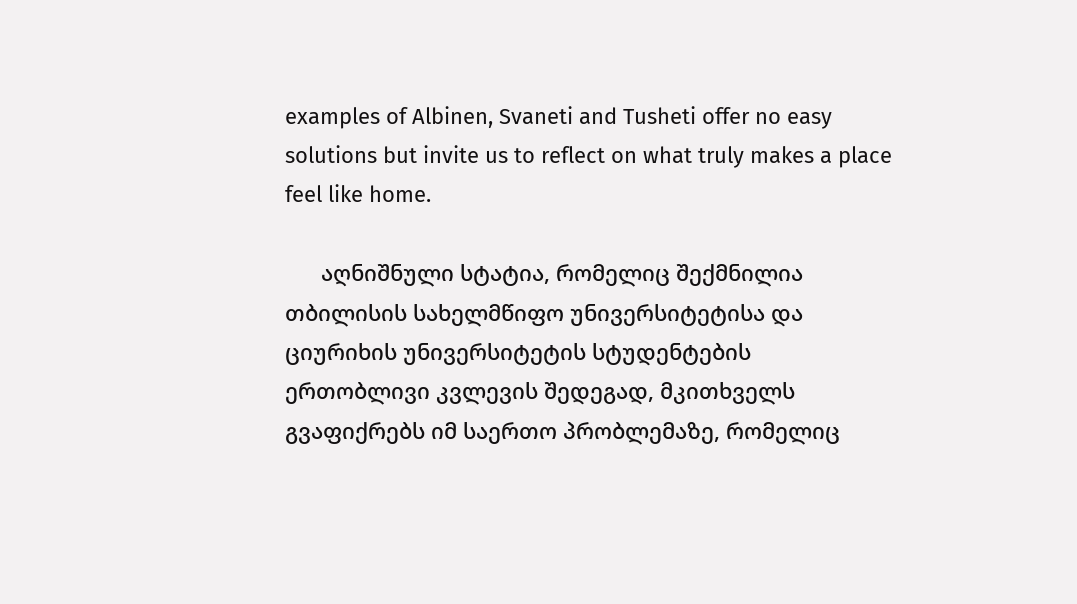examples of Albinen, Svaneti and Tusheti offer no easy solutions but invite us to reflect on what truly makes a place feel like home.

      აღნიშნული სტატია, რომელიც შექმნილია თბილისის სახელმწიფო უნივერსიტეტისა და ციურიხის უნივერსიტეტის სტუდენტების ერთობლივი კვლევის შედეგად, მკითხველს გვაფიქრებს იმ საერთო პრობლემაზე, რომელიც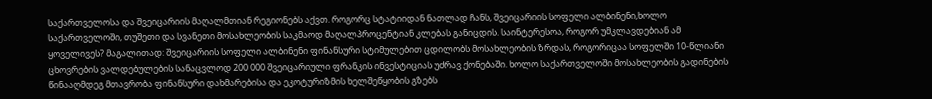საქართველოსა და შვეიცარიის მაღალმთიან რეგიონებს აქვთ. როგორც სტატიიდან ნათლად ჩანს, შვეიცარიის სოფელი ალბინენი,ხოლო საქართველოში, თუშეთი და სვანეთი მოსახლეობის საკმაოდ მაღალპროცენტიან კლებას განიცდის. საინტერესოა, როგორ უმკლავდებიან ამ ყოველივეს? მაგალითად: შვეიცარიის სოფელი ალბინენი ფინანსური სტიმულებით ცდილობს მოსახლეობის ზრდას, როგორიცაა სოფელში 10-წლიანი ცხოვრების ვალდებულების სანაცვლოდ 200 000 შვეიცარიული ფრანკის ინვესტიციას უძრავ ქონებაში. ხოლო საქართველოში მოსახლეობის გადინების წინააღმდეგ მთავრობა ფინანსური დახმარებისა და ეკოტურიზმის ხელშეწყობის გზებს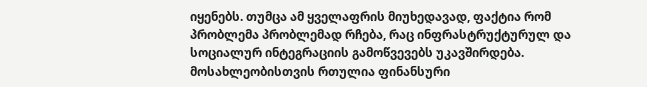იყენებს. თუმცა ამ ყველაფრის მიუხედავად, ფაქტია რომ პრობლემა პრობლემად რჩება, რაც ინფრასტრუქტურულ და სოციალურ ინტეგრაციის გამოწვევებს უკავშირდება. მოსახლეობისთვის რთულია ფინანსური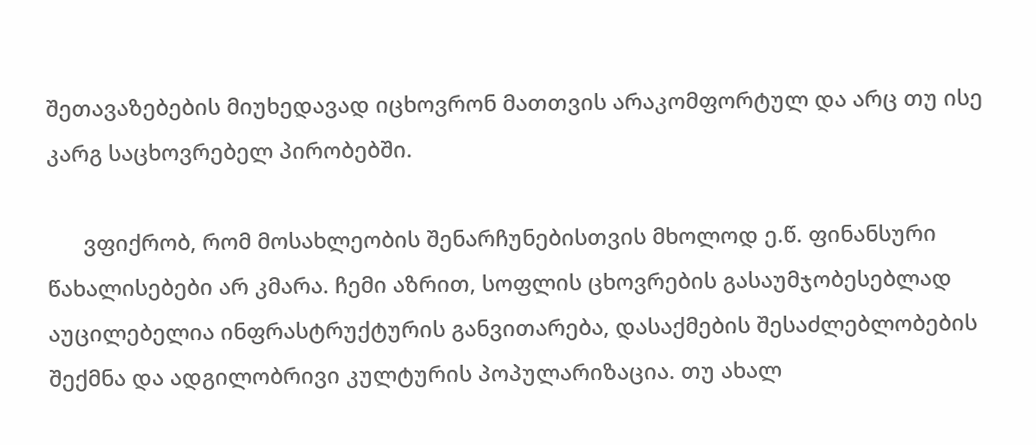შეთავაზებების მიუხედავად იცხოვრონ მათთვის არაკომფორტულ და არც თუ ისე კარგ საცხოვრებელ პირობებში.

      ვფიქრობ, რომ მოსახლეობის შენარჩუნებისთვის მხოლოდ ე.წ. ფინანსური წახალისებები არ კმარა. ჩემი აზრით, სოფლის ცხოვრების გასაუმჯობესებლად აუცილებელია ინფრასტრუქტურის განვითარება, დასაქმების შესაძლებლობების შექმნა და ადგილობრივი კულტურის პოპულარიზაცია. თუ ახალ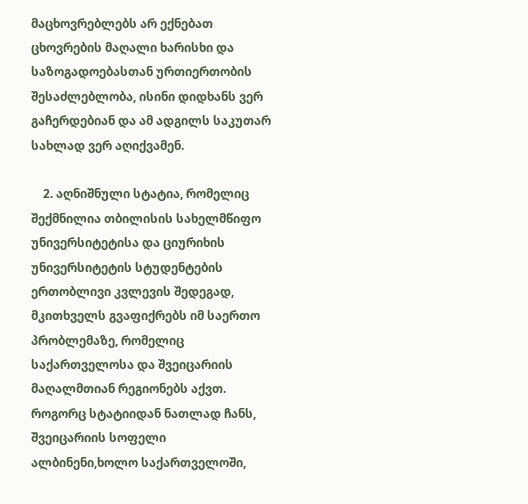მაცხოვრებლებს არ ექნებათ ცხოვრების მაღალი ხარისხი და საზოგადოებასთან ურთიერთობის შესაძლებლობა, ისინი დიდხანს ვერ გაჩერდებიან და ამ ადგილს საკუთარ სახლად ვერ აღიქვამენ.

    2. აღნიშნული სტატია, რომელიც შექმნილია თბილისის სახელმწიფო უნივერსიტეტისა და ციურიხის უნივერსიტეტის სტუდენტების ერთობლივი კვლევის შედეგად, მკითხველს გვაფიქრებს იმ საერთო პრობლემაზე, რომელიც საქართველოსა და შვეიცარიის მაღალმთიან რეგიონებს აქვთ. როგორც სტატიიდან ნათლად ჩანს, შვეიცარიის სოფელი ალბინენი,ხოლო საქართველოში,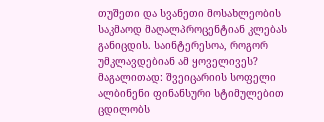თუშეთი და სვანეთი მოსახლეობის საკმაოდ მაღალპროცენტიან კლებას განიცდის. საინტერესოა, როგორ უმკლავდებიან ამ ყოველივეს? მაგალითად: შვეიცარიის სოფელი ალბინენი ფინანსური სტიმულებით ცდილობს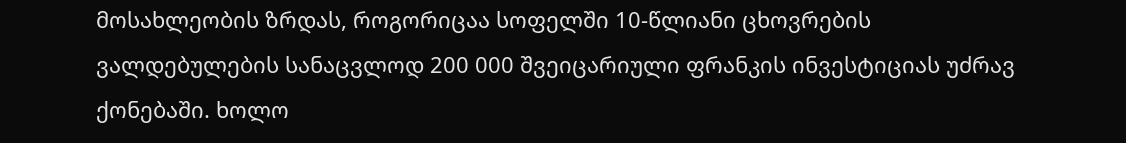მოსახლეობის ზრდას, როგორიცაა სოფელში 10-წლიანი ცხოვრების ვალდებულების სანაცვლოდ 200 000 შვეიცარიული ფრანკის ინვესტიციას უძრავ ქონებაში. ხოლო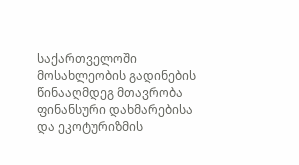საქართველოში მოსახლეობის გადინების წინააღმდეგ მთავრობა ფინანსური დახმარებისა და ეკოტურიზმის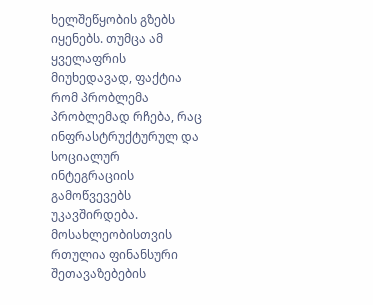ხელშეწყობის გზებს იყენებს. თუმცა ამ ყველაფრის მიუხედავად, ფაქტია რომ პრობლემა პრობლემად რჩება, რაც ინფრასტრუქტურულ და სოციალურ ინტეგრაციის გამოწვევებს უკავშირდება. მოსახლეობისთვის რთულია ფინანსური შეთავაზებების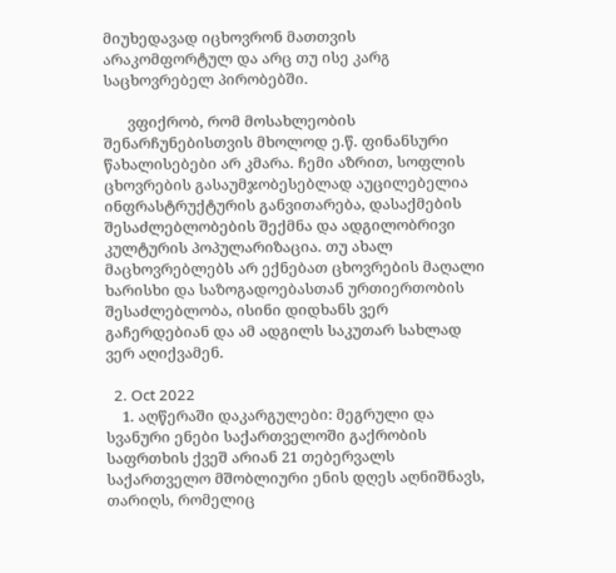მიუხედავად იცხოვრონ მათთვის არაკომფორტულ და არც თუ ისე კარგ საცხოვრებელ პირობებში.

      ვფიქრობ, რომ მოსახლეობის შენარჩუნებისთვის მხოლოდ ე.წ. ფინანსური წახალისებები არ კმარა. ჩემი აზრით, სოფლის ცხოვრების გასაუმჯობესებლად აუცილებელია ინფრასტრუქტურის განვითარება, დასაქმების შესაძლებლობების შექმნა და ადგილობრივი კულტურის პოპულარიზაცია. თუ ახალ მაცხოვრებლებს არ ექნებათ ცხოვრების მაღალი ხარისხი და საზოგადოებასთან ურთიერთობის შესაძლებლობა, ისინი დიდხანს ვერ გაჩერდებიან და ამ ადგილს საკუთარ სახლად ვერ აღიქვამენ.

  2. Oct 2022
    1. აღწერაში დაკარგულები: მეგრული და სვანური ენები საქართველოში გაქრობის საფრთხის ქვეშ არიან 21 თებერვალს საქართველო მშობლიური ენის დღეს აღნიშნავს, თარიღს, რომელიც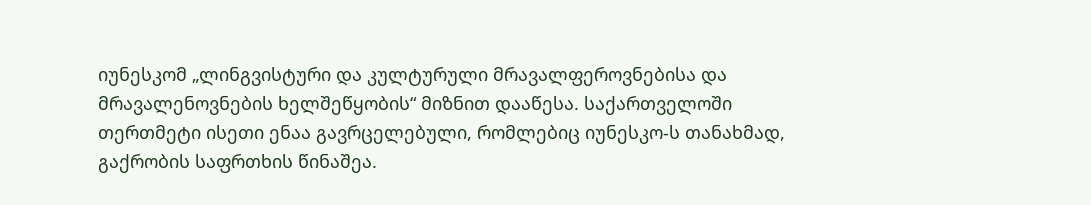იუნესკომ „ლინგვისტური და კულტურული მრავალფეროვნებისა და მრავალენოვნების ხელშეწყობის“ მიზნით დააწესა. საქართველოში თერთმეტი ისეთი ენაა გავრცელებული, რომლებიც იუნესკო-ს თანახმად, გაქრობის საფრთხის წინაშეა.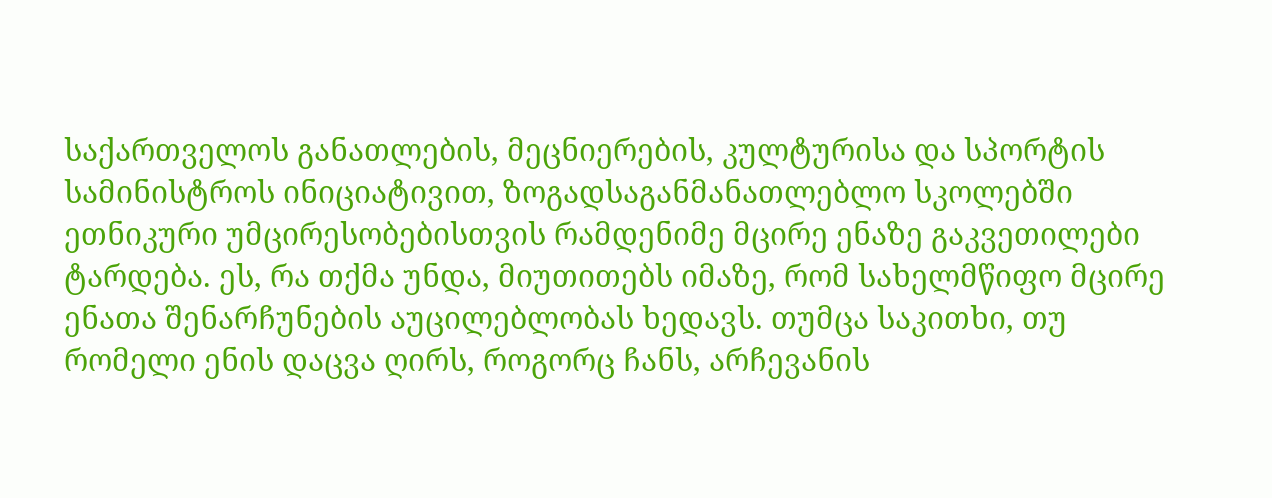საქართველოს განათლების, მეცნიერების, კულტურისა და სპორტის სამინისტროს ინიციატივით, ზოგადსაგანმანათლებლო სკოლებში ეთნიკური უმცირესობებისთვის რამდენიმე მცირე ენაზე გაკვეთილები ტარდება. ეს, რა თქმა უნდა, მიუთითებს იმაზე, რომ სახელმწიფო მცირე ენათა შენარჩუნების აუცილებლობას ხედავს. თუმცა საკითხი, თუ რომელი ენის დაცვა ღირს, როგორც ჩანს, არჩევანის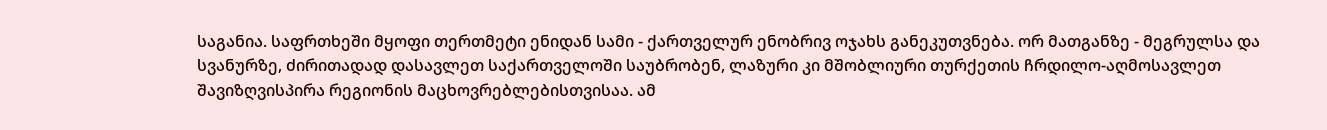საგანია. საფრთხეში მყოფი თერთმეტი ენიდან სამი - ქართველურ ენობრივ ოჯახს განეკუთვნება. ორ მათგანზე - მეგრულსა და სვანურზე, ძირითადად დასავლეთ საქართველოში საუბრობენ, ლაზური კი მშობლიური თურქეთის ჩრდილო-აღმოსავლეთ შავიზღვისპირა რეგიონის მაცხოვრებლებისთვისაა. ამ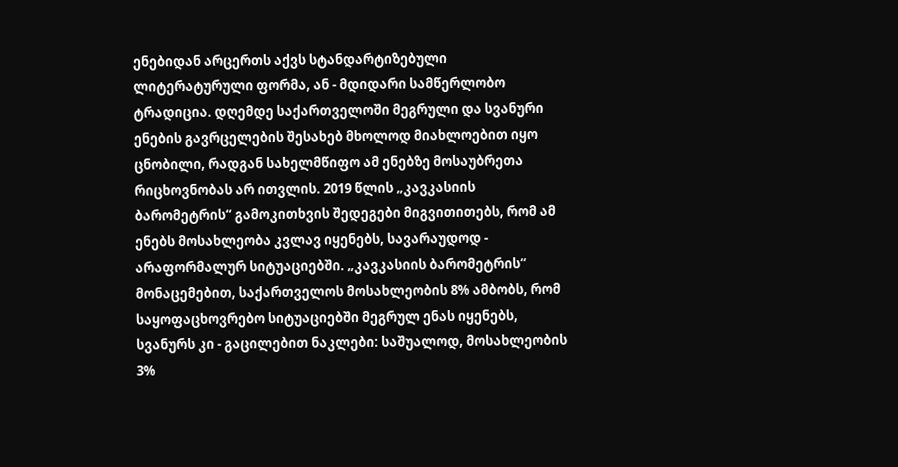ენებიდან არცერთს აქვს სტანდარტიზებული ლიტერატურული ფორმა, ან - მდიდარი სამწერლობო ტრადიცია. დღემდე საქართველოში მეგრული და სვანური ენების გავრცელების შესახებ მხოლოდ მიახლოებით იყო ცნობილი, რადგან სახელმწიფო ამ ენებზე მოსაუბრეთა რიცხოვნობას არ ითვლის. 2019 წლის „კავკასიის ბარომეტრის“ გამოკითხვის შედეგები მიგვითითებს, რომ ამ ენებს მოსახლეობა კვლავ იყენებს, სავარაუდოდ - არაფორმალურ სიტუაციებში. „კავკასიის ბარომეტრის“ მონაცემებით, საქართველოს მოსახლეობის 8% ამბობს, რომ საყოფაცხოვრებო სიტუაციებში მეგრულ ენას იყენებს, სვანურს კი - გაცილებით ნაკლები: საშუალოდ, მოსახლეობის 3%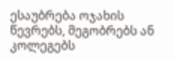ესაუბრება ოჯახის წევრებს, მეგობრებს ან კოლეგებს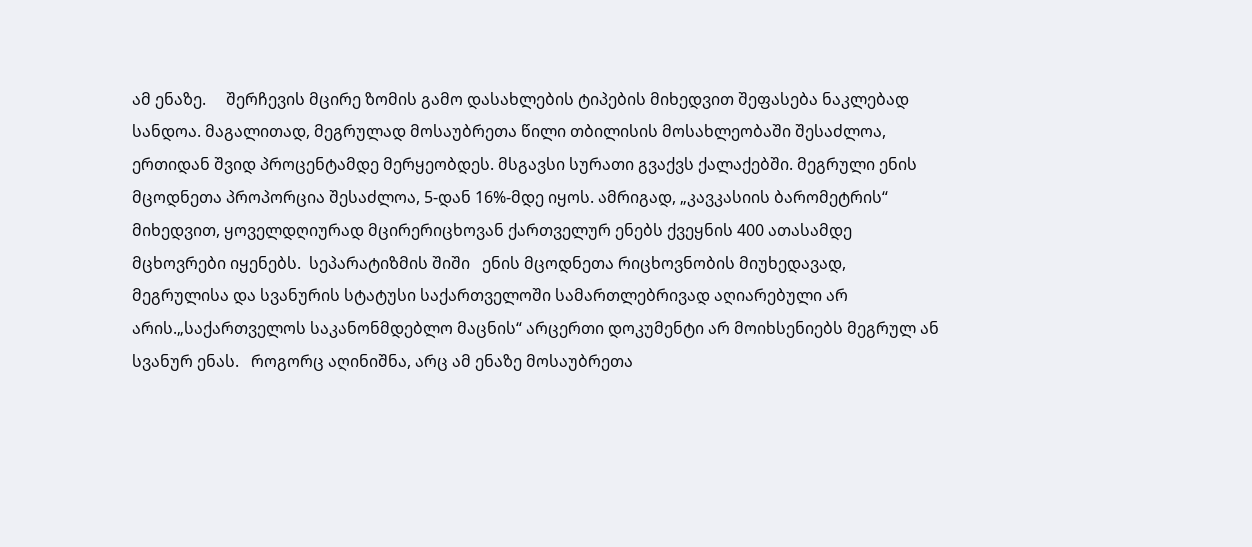ამ ენაზე.     შერჩევის მცირე ზომის გამო დასახლების ტიპების მიხედვით შეფასება ნაკლებად სანდოა. მაგალითად, მეგრულად მოსაუბრეთა წილი თბილისის მოსახლეობაში შესაძლოა, ერთიდან შვიდ პროცენტამდე მერყეობდეს. მსგავსი სურათი გვაქვს ქალაქებში. მეგრული ენის მცოდნეთა პროპორცია შესაძლოა, 5-დან 16%-მდე იყოს. ამრიგად, „კავკასიის ბარომეტრის“ მიხედვით, ყოველდღიურად მცირერიცხოვან ქართველურ ენებს ქვეყნის 400 ათასამდე მცხოვრები იყენებს.  სეპარატიზმის შიში   ენის მცოდნეთა რიცხოვნობის მიუხედავად, მეგრულისა და სვანურის სტატუსი საქართველოში სამართლებრივად აღიარებული არ არის.„საქართველოს საკანონმდებლო მაცნის“ არცერთი დოკუმენტი არ მოიხსენიებს მეგრულ ან სვანურ ენას.   როგორც აღინიშნა, არც ამ ენაზე მოსაუბრეთა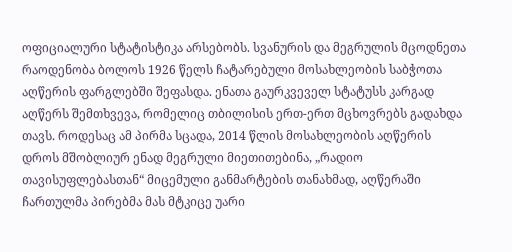ოფიციალური სტატისტიკა არსებობს. სვანურის და მეგრულის მცოდნეთა რაოდენობა ბოლოს 1926 წელს ჩატარებული მოსახლეობის საბჭოთა აღწერის ფარგლებში შეფასდა. ენათა გაურკვეველ სტატუსს კარგად აღწერს შემთხვევა, რომელიც თბილისის ერთ-ერთ მცხოვრებს გადახდა თავს. როდესაც ამ პირმა სცადა, 2014 წლის მოსახლეობის აღწერის დროს მშობლიურ ენად მეგრული მიეთითებინა, „რადიო თავისუფლებასთან“ მიცემული განმარტების თანახმად, აღწერაში ჩართულმა პირებმა მას მტკიცე უარი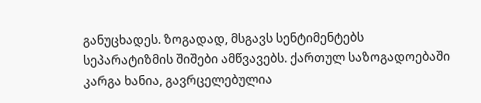განუცხადეს. ზოგადად, მსგავს სენტიმენტებს სეპარატიზმის შიშები ამწვავებს. ქართულ საზოგადოებაში კარგა ხანია, გავრცელებულია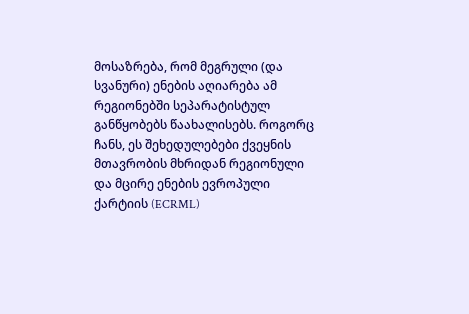მოსაზრება, რომ მეგრული (და სვანური) ენების აღიარება ამ რეგიონებში სეპარატისტულ განწყობებს წაახალისებს. როგორც ჩანს, ეს შეხედულებები ქვეყნის მთავრობის მხრიდან რეგიონული და მცირე ენების ევროპული ქარტიის (ECRML)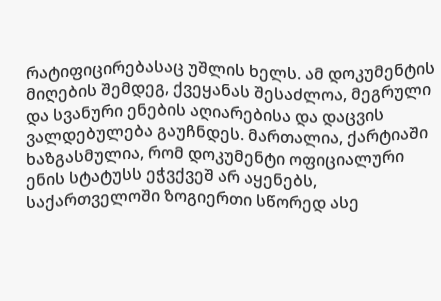რატიფიცირებასაც უშლის ხელს. ამ დოკუმენტის მიღების შემდეგ, ქვეყანას შესაძლოა, მეგრული და სვანური ენების აღიარებისა და დაცვის ვალდებულება გაუჩნდეს. მართალია, ქარტიაში ხაზგასმულია, რომ დოკუმენტი ოფიციალური ენის სტატუსს ეჭვქვეშ არ აყენებს, საქართველოში ზოგიერთი სწორედ ასე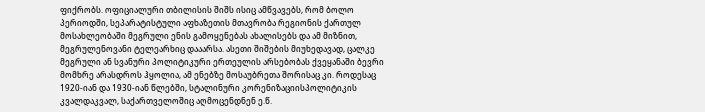ფიქრობს. ოფიციალური თბილისის შიშს ისიც ამწვავებს, რომ ბოლო პერიოდში, სეპარატისტული აფხაზეთის მთავრობა რეგიონის ქართულ მოსახლეობაში მეგრული ენის გამოყენებას ახალისებს და ამ მიზნით, მეგრულენოვანი ტელეარხიც დააარსა. ასეთი შიშების მიუხედავად, ცალკე მეგრული ან სვანური პოლიტიკური ერთეულის არსებობას ქვეყანაში ბევრი მომხრე არასდროს ჰყოლია, ამ ენებზე მოსაუბრეთა შორისაც კი. როდესაც 1920-იან და 1930-იან წლებში, სტალინური კორენიზაციისპოლიტიკის კვალდაკვალ, საქართველოშიც აღმოცენდნენ ე.წ.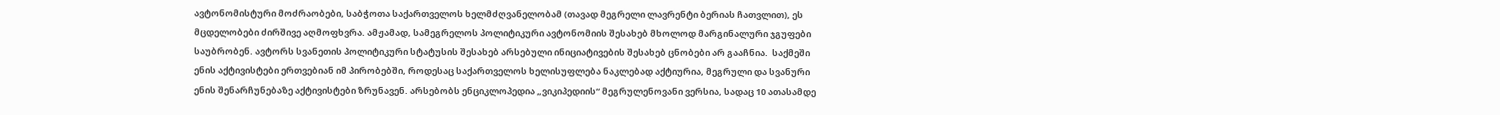ავტონომისტური მოძრაობები, საბჭოთა საქართველოს ხელმძღვანელობამ (თავად მეგრელი ლავრენტი ბერიას ჩათვლით), ეს მცდელობები ძირშივე აღმოფხვრა. ამჟამად, სამეგრელოს პოლიტიკური ავტონომიის შესახებ მხოლოდ მარგინალური ჯგუფები საუბრობენ. ავტორს სვანეთის პოლიტიკური სტატუსის შესახებ არსებული ინიციატივების შესახებ ცნობები არ გააჩნია.  საქმეში ენის აქტივისტები ერთვებიან იმ პირობებში, როდესაც საქართველოს ხელისუფლება ნაკლებად აქტიურია, მეგრული და სვანური ენის შენარჩუნებაზე აქტივისტები ზრუნავენ. არსებობს ენციკლოპედია „ვიკიპედიის“ მეგრულენოვანი ვერსია, სადაც 10 ათასამდე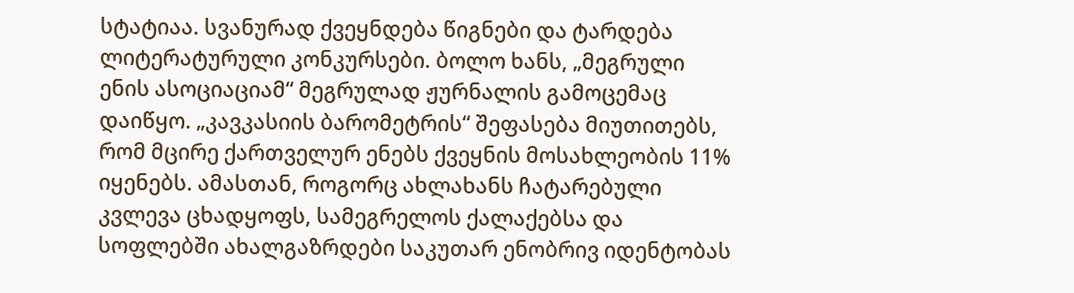სტატიაა. სვანურად ქვეყნდება წიგნები და ტარდება ლიტერატურული კონკურსები. ბოლო ხანს, „მეგრული ენის ასოციაციამ“ მეგრულად ჟურნალის გამოცემაც დაიწყო. „კავკასიის ბარომეტრის“ შეფასება მიუთითებს, რომ მცირე ქართველურ ენებს ქვეყნის მოსახლეობის 11% იყენებს. ამასთან, როგორც ახლახანს ჩატარებული კვლევა ცხადყოფს, სამეგრელოს ქალაქებსა და სოფლებში ახალგაზრდები საკუთარ ენობრივ იდენტობას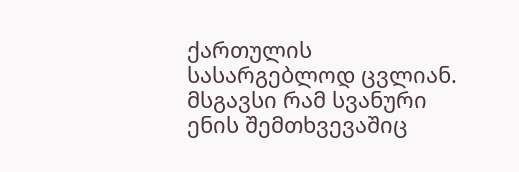ქართულის სასარგებლოდ ცვლიან. მსგავსი რამ სვანური ენის შემთხვევაშიც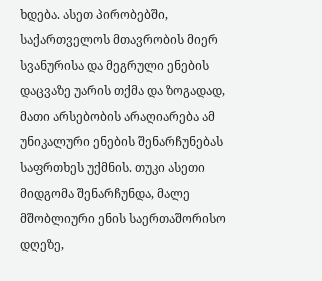ხდება. ასეთ პირობებში, საქართველოს მთავრობის მიერ სვანურისა და მეგრული ენების დაცვაზე უარის თქმა და ზოგადად, მათი არსებობის არაღიარება ამ უნიკალური ენების შენარჩუნებას საფრთხეს უქმნის. თუკი ასეთი მიდგომა შენარჩუნდა, მალე მშობლიური ენის საერთაშორისო დღეზე,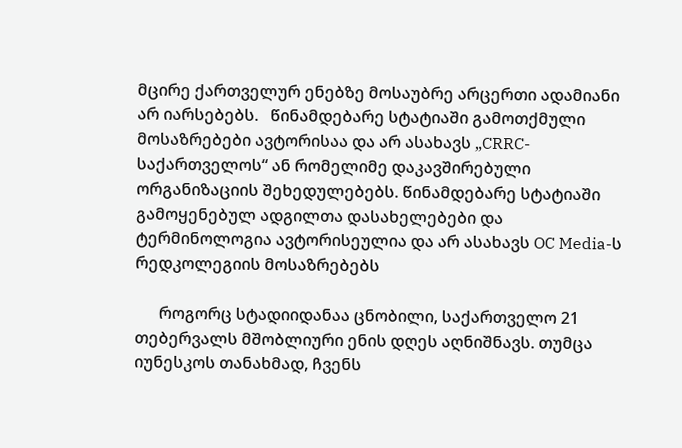მცირე ქართველურ ენებზე მოსაუბრე არცერთი ადამიანი არ იარსებებს.   წინამდებარე სტატიაში გამოთქმული მოსაზრებები ავტორისაა და არ ასახავს „CRRC-საქართველოს“ ან რომელიმე დაკავშირებული ორგანიზაციის შეხედულებებს. წინამდებარე სტატიაში გამოყენებულ ადგილთა დასახელებები და ტერმინოლოგია ავტორისეულია და არ ასახავს OC Media-ს რედკოლეგიის მოსაზრებებს

      როგორც სტადიიდანაა ცნობილი, საქართველო 21 თებერვალს მშობლიური ენის დღეს აღნიშნავს. თუმცა იუნესკოს თანახმად, ჩვენს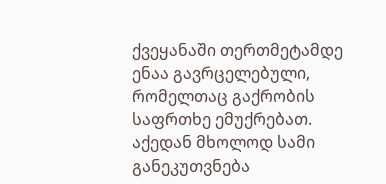ქვეყანაში თერთმეტამდე ენაა გავრცელებული, რომელთაც გაქრობის საფრთხე ემუქრებათ. აქედან მხოლოდ სამი განეკუთვნება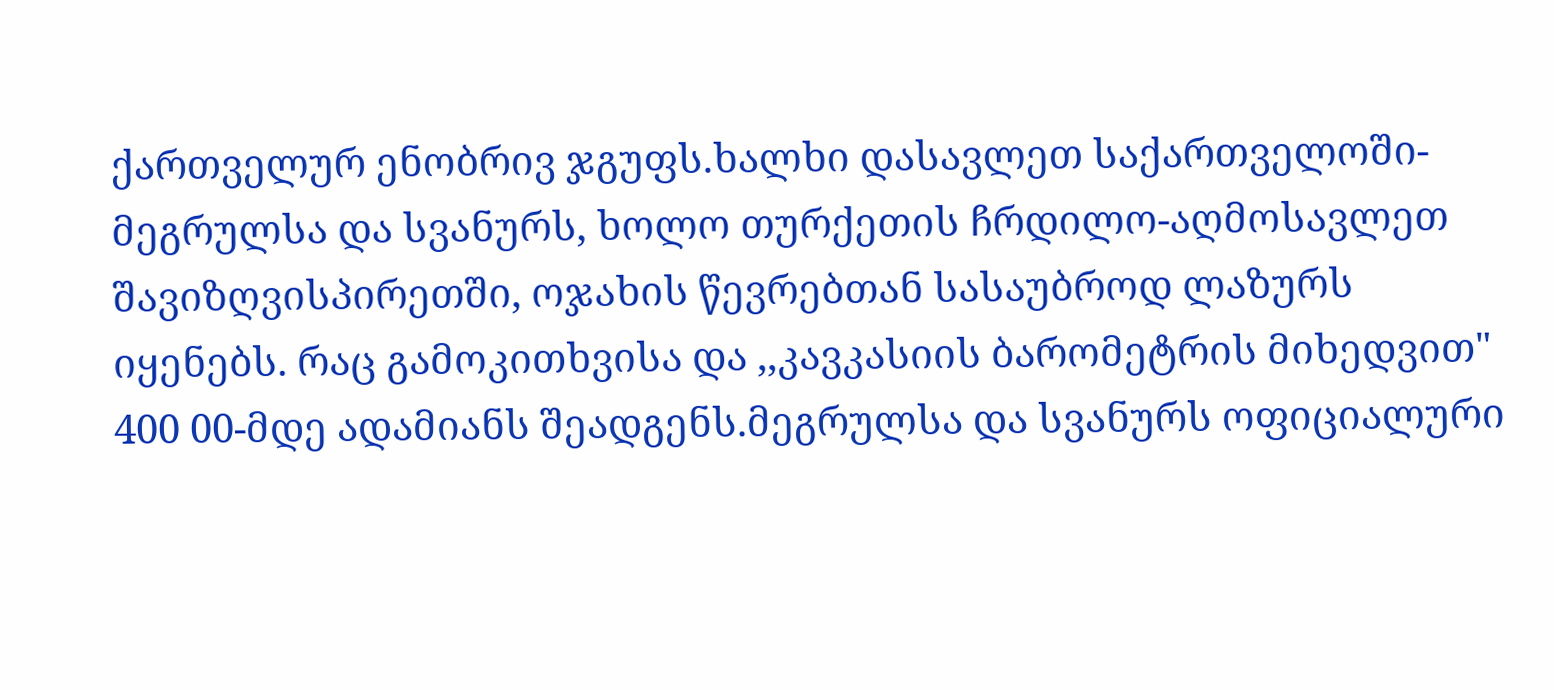ქართველურ ენობრივ ჯგუფს.ხალხი დასავლეთ საქართველოში- მეგრულსა და სვანურს, ხოლო თურქეთის ჩრდილო-აღმოსავლეთ შავიზღვისპირეთში, ოჯახის წევრებთან სასაუბროდ ლაზურს იყენებს. რაც გამოკითხვისა და ,,კავკასიის ბარომეტრის მიხედვით" 400 00-მდე ადამიანს შეადგენს.მეგრულსა და სვანურს ოფიციალური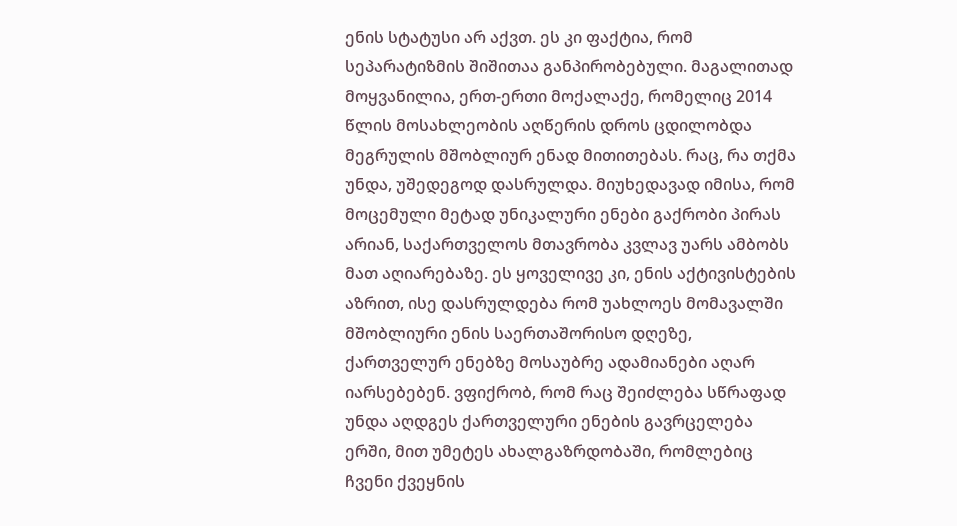ენის სტატუსი არ აქვთ. ეს კი ფაქტია, რომ სეპარატიზმის შიშითაა განპირობებული. მაგალითად მოყვანილია, ერთ-ერთი მოქალაქე, რომელიც 2014 წლის მოსახლეობის აღწერის დროს ცდილობდა მეგრულის მშობლიურ ენად მითითებას. რაც, რა თქმა უნდა, უშედეგოდ დასრულდა. მიუხედავად იმისა, რომ მოცემული მეტად უნიკალური ენები გაქრობი პირას არიან, საქართველოს მთავრობა კვლავ უარს ამბობს მათ აღიარებაზე. ეს ყოველივე კი, ენის აქტივისტების აზრით, ისე დასრულდება რომ უახლოეს მომავალში მშობლიური ენის საერთაშორისო დღეზე, ქართველურ ენებზე მოსაუბრე ადამიანები აღარ იარსებებენ. ვფიქრობ, რომ რაც შეიძლება სწრაფად უნდა აღდგეს ქართველური ენების გავრცელება ერში, მით უმეტეს ახალგაზრდობაში, რომლებიც ჩვენი ქვეყნის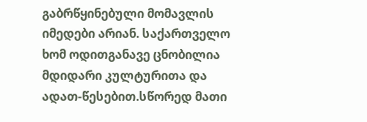გაბრწყინებული მომავლის იმედები არიან. საქართველო ხომ ოდითგანავე ცნობილია მდიდარი კულტურითა და ადათ-წესებით.სწორედ მათი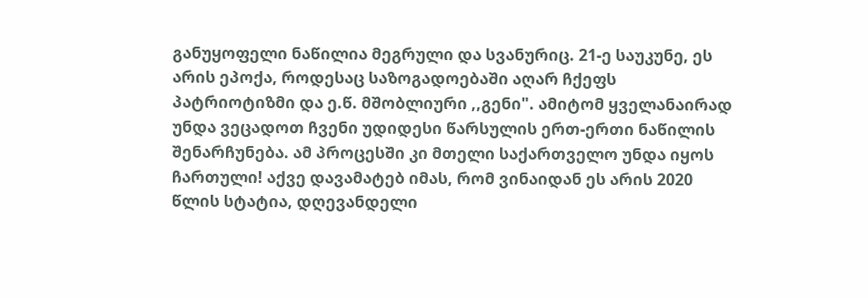განუყოფელი ნაწილია მეგრული და სვანურიც. 21-ე საუკუნე, ეს არის ეპოქა, როდესაც საზოგადოებაში აღარ ჩქეფს პატრიოტიზმი და ე.წ. მშობლიური ,,გენი". ამიტომ ყველანაირად უნდა ვეცადოთ ჩვენი უდიდესი წარსულის ერთ-ერთი ნაწილის შენარჩუნება. ამ პროცესში კი მთელი საქართველო უნდა იყოს ჩართული! აქვე დავამატებ იმას, რომ ვინაიდან ეს არის 2020 წლის სტატია, დღევანდელი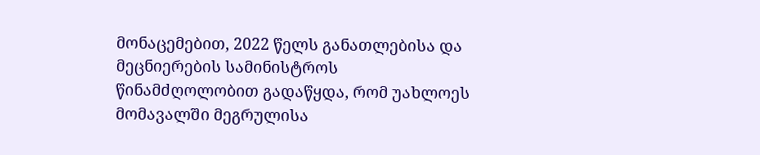მონაცემებით, 2022 წელს განათლებისა და მეცნიერების სამინისტროს წინამძღოლობით გადაწყდა, რომ უახლოეს მომავალში მეგრულისა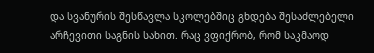და სვანურის შესწავლა სკოლებშიც გხდება შესაძლებელი არჩევითი საგნის სახით. რაც ვფიქრობ, რომ საკმაოდ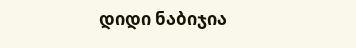დიდი ნაბიჯია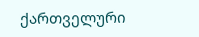ქართველური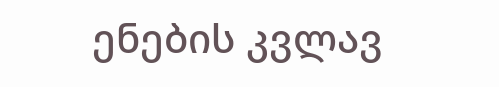ენების კვლავ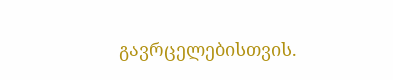გავრცელებისთვის.